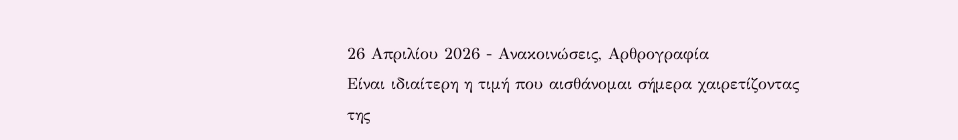26 Απριλίου 2026 - Ανακοινώσεις, Αρθρογραφία
Είναι ιδιαίτερη η τιμή που αισθάνομαι σήμερα χαιρετίζοντας της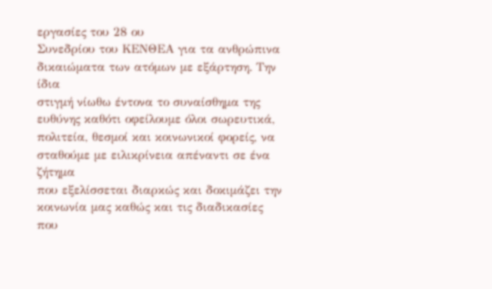εργασίες του 28 ου
Συνεδρίου του ΚΕΝΘΕΑ για τα ανθρώπινα δικαιώματα των ατόμων με εξάρτηση. Την ίδια
στιγμή νίωθω έντονα το συναίσθημα της ευθύνης καθότι οφείλουμε όλοι σωρευτικά,
πολιτεία, θεσμοί και κοινωνικοί φορείς, να σταθούμε με ειλικρίνεια απέναντι σε ένα ζήτημα
που εξελίσσεται διαρκώς και δοκιμάζει την κοινωνία μας καθώς και τις διαδικασίες που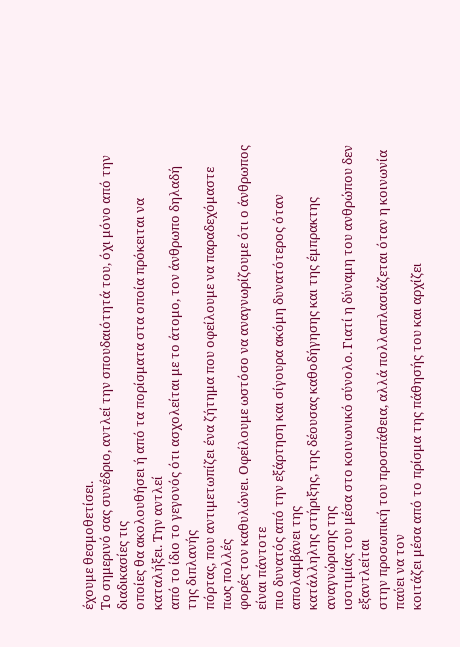έχουμε θεσμοθετίσει.
Το σημερινό σας συνέδριο, αντλεί την σπουδαιότητά του, όχι μόνο από την διαδικασίες τις
οποίες θα ακολουθήσει ή από τα πορίσματα στα οποία πρόκειται να καταλήξει. Την αντλεί
από το ίδιο το γεγονός ότι ασχολείται με το άτομο, τον άνθρωπο δηλαδή της διπλανής
πόρτας, που αντιμετωπίζει ένα ζήτημα που οφείλουμε να παραδεχόμαστε πως πολλές
φορές τον καθυλώνει. Οφείλουμε ωστόσο να αναγνωρίζουμε ότι ο άνθρωπος είναι πάντοτε
πιο δυνατός από την εξάρτηση και σίγουρα ακόμη δυνατότερος όταν απολαμβάνει της
κατάλληλης στήριξης, της δέουσας καθοδήγησης και της έμπρακτης αναγνώρισης της
ισοτιμίας του μέσα στο κοινωνικό σύνολο. Γιατί η δύναμη του ανθρώπου δεν εξαντλείται
στην προσωπική του προσπάθεια, αλλά πολλαπλασιάζεται όταν η κοινωνία παύει να τον
κοιτάζει μέσα από το πρίσμα της πάθησής του και αρχίζει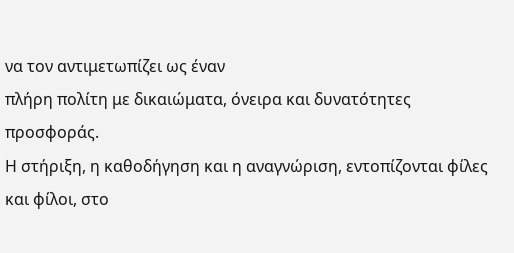να τον αντιμετωπίζει ως έναν
πλήρη πολίτη με δικαιώματα, όνειρα και δυνατότητες προσφοράς.
Η στήριξη, η καθοδήγηση και η αναγνώριση, εντοπίζονται φίλες και φίλοι, στο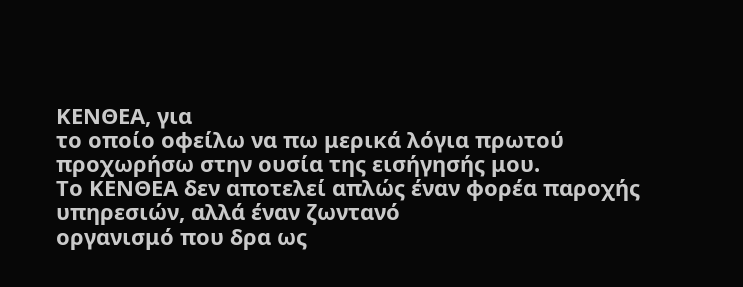ΚΕΝΘΕΑ, για
το οποίο οφείλω να πω μερικά λόγια πρωτού προχωρήσω στην ουσία της εισήγησής μου.
Το ΚΕΝΘΕΑ δεν αποτελεί απλώς έναν φορέα παροχής υπηρεσιών, αλλά έναν ζωντανό
οργανισμό που δρα ως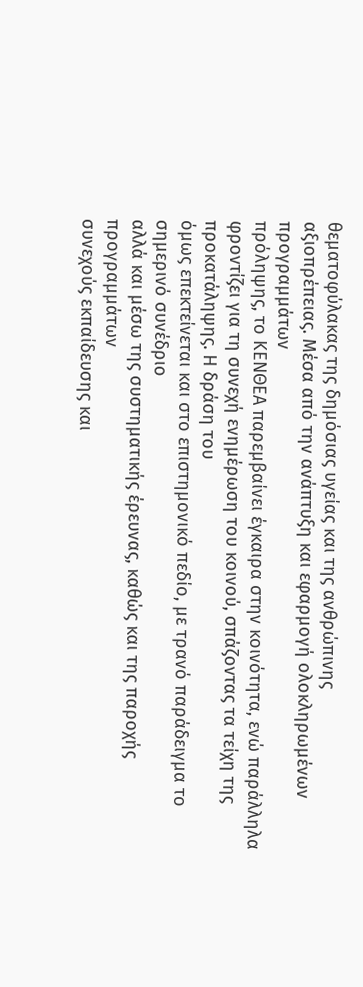θεματοφύλακας της δημόσιας υγείας και της ανθρώπινης
αξιοπρέπειας. Μέσα από την ανάπτυξη και εφαρμογή ολοκληρωμένων προγραμμάτων
πρόληψης, το ΚΕΝΘΕΑ παρεμβαίνει έγκαιρα στην κοινότητα, ενώ παράλληλα φροντίζει για τη συνεχή ενημέρωση του κοινού, σπάζοντας τα τείχη της προκατάληψης. Η δράση του
όμως επεκτείνεται και στο επιστημονικό πεδίο, με τρανό παράδειγμα το σημερινό συνέδριο
αλλά και μέσω της συστηματικής έρευνας, καθώς και της παροχής προγραμμάτων
συνεχούς εκπαίδευσης και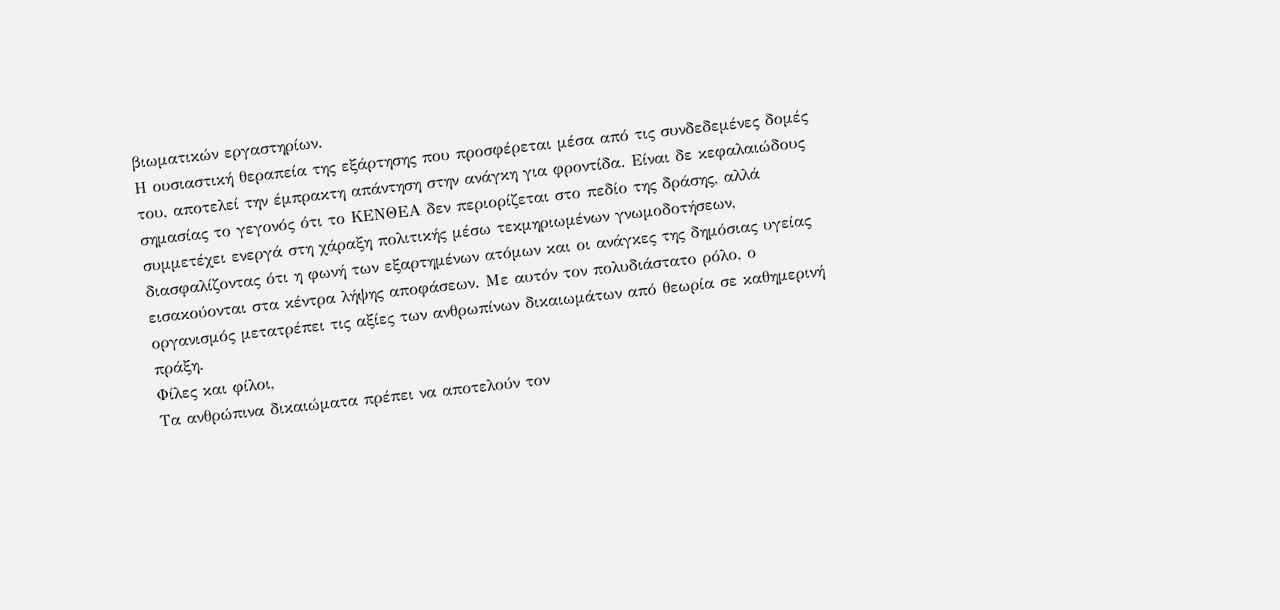βιωματικών εργαστηρίων.
Η ουσιαστική θεραπεία της εξάρτησης που προσφέρεται μέσα από τις συνδεδεμένες δομές
του, αποτελεί την έμπρακτη απάντηση στην ανάγκη για φροντίδα. Είναι δε κεφαλαιώδους
σημασίας το γεγονός ότι το ΚΕΝΘΕΑ δεν περιορίζεται στο πεδίο της δράσης, αλλά
συμμετέχει ενεργά στη χάραξη πολιτικής μέσω τεκμηριωμένων γνωμοδοτήσεων,
διασφαλίζοντας ότι η φωνή των εξαρτημένων ατόμων και οι ανάγκες της δημόσιας υγείας
εισακούονται στα κέντρα λήψης αποφάσεων. Με αυτόν τον πολυδιάστατο ρόλο, ο
οργανισμός μετατρέπει τις αξίες των ανθρωπίνων δικαιωμάτων από θεωρία σε καθημερινή
πράξη.
Φίλες και φίλοι,
Τα ανθρώπινα δικαιώματα πρέπει να αποτελούν τον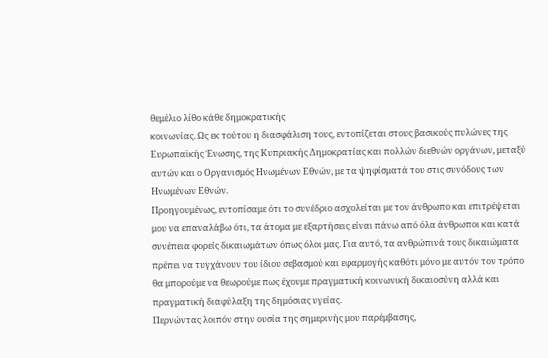θεμέλιο λίθο κάθε δημοκρατικής
κοινωνίας. Ως εκ τούτου η διασφάλιση τους, εντοπίζεται στους βασικούς πυλώνες της
Ευρωπαϊκής Ένωσης, της Κυπριακής Δημοκρατίας και πολλών διεθνών οργάνων, μεταξύ
αυτών και ο Οργανισμός Ηνωμένων Εθνών, με τα ψηφίσματά του στις συνόδους των
Ηνωμένων Εθνών.
Προηγουμένως, εντοπίσαμε ότι το συνέδριο ασχολείται με τον άνθρωπο και επιτρέψεται
μου να επαναλάβω ότι, τα άτομα με εξαρτήσεις είναι πάνω από όλα άνθρωποι και κατά
συνέπεια φορείς δικαιωμάτων όπως όλοι μας. Για αυτό, τα ανθρώπινά τους δικαιώματα
πρέπει να τυγχάνουν του ίδιου σεβασμού και εφαρμογής καθότι μόνο με αυτόν τον τρόπο
θα μπορούμε να θεωρούμε πως έχουμε πραγματική κοινωνική δικαιοσύνη αλλά και
πραγματική διαφύλαξη της δημόσιας υγείας.
Περνώντας λοιπόν στην ουσία της σημερινής μου παρέμβασης,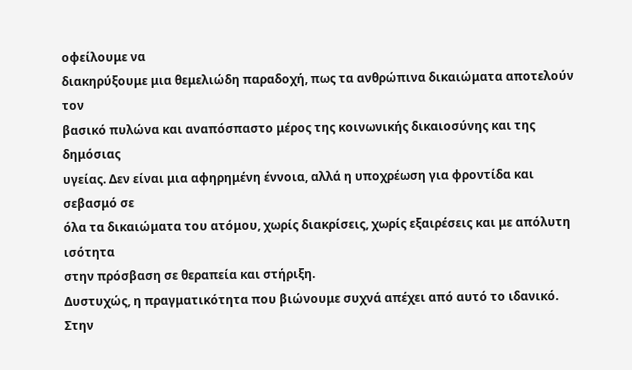οφείλουμε να
διακηρύξουμε μια θεμελιώδη παραδοχή, πως τα ανθρώπινα δικαιώματα αποτελούν τον
βασικό πυλώνα και αναπόσπαστο μέρος της κοινωνικής δικαιοσύνης και της δημόσιας
υγείας. Δεν είναι μια αφηρημένη έννοια, αλλά η υποχρέωση για φροντίδα και σεβασμό σε
όλα τα δικαιώματα του ατόμου, χωρίς διακρίσεις, χωρίς εξαιρέσεις και με απόλυτη ισότητα
στην πρόσβαση σε θεραπεία και στήριξη.
Δυστυχώς, η πραγματικότητα που βιώνουμε συχνά απέχει από αυτό το ιδανικό. Στην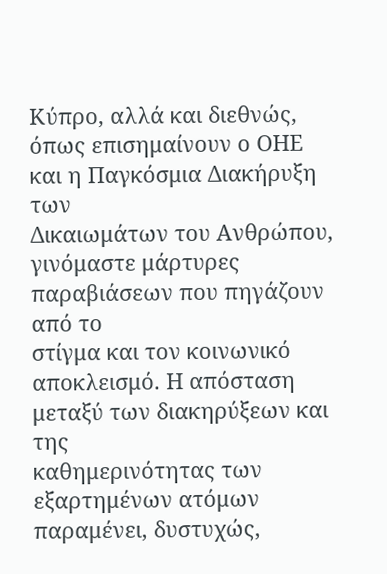Κύπρο, αλλά και διεθνώς, όπως επισημαίνουν ο ΟΗΕ και η Παγκόσμια Διακήρυξη των
Δικαιωμάτων του Ανθρώπου, γινόμαστε μάρτυρες παραβιάσεων που πηγάζουν από το
στίγμα και τον κοινωνικό αποκλεισμό. Η απόσταση μεταξύ των διακηρύξεων και της
καθημερινότητας των εξαρτημένων ατόμων παραμένει, δυστυχώς,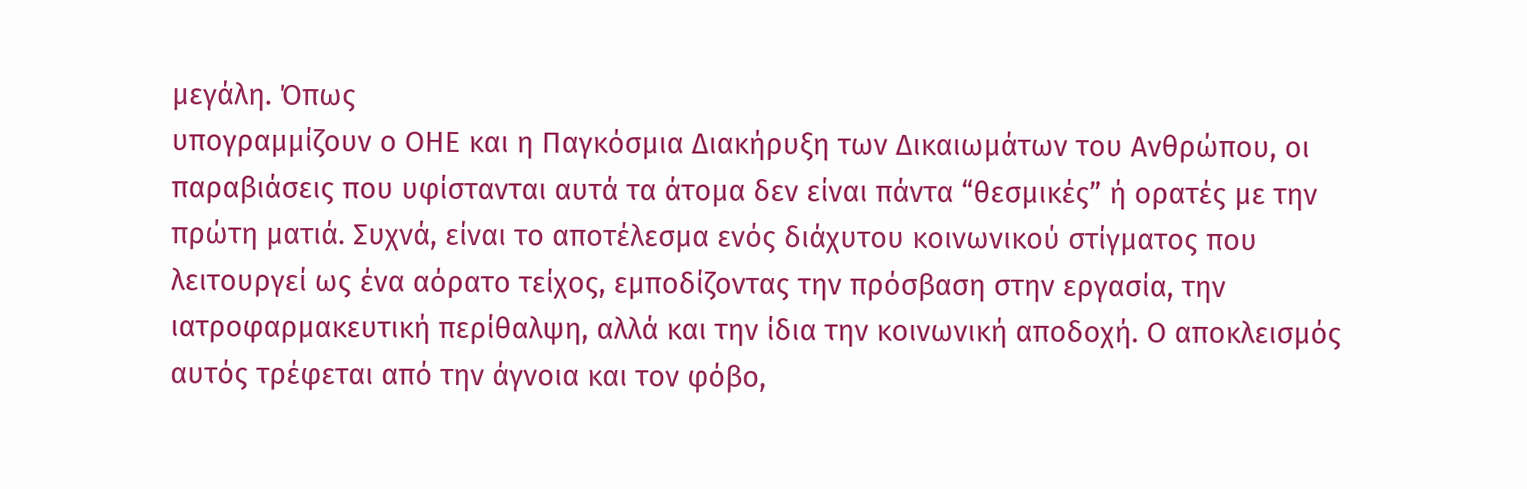μεγάλη. Όπως
υπογραμμίζουν ο ΟΗΕ και η Παγκόσμια Διακήρυξη των Δικαιωμάτων του Ανθρώπου, οι
παραβιάσεις που υφίστανται αυτά τα άτομα δεν είναι πάντα “θεσμικές” ή ορατές με την
πρώτη ματιά. Συχνά, είναι το αποτέλεσμα ενός διάχυτου κοινωνικού στίγματος που
λειτουργεί ως ένα αόρατο τείχος, εμποδίζοντας την πρόσβαση στην εργασία, την
ιατροφαρμακευτική περίθαλψη, αλλά και την ίδια την κοινωνική αποδοχή. Ο αποκλεισμός
αυτός τρέφεται από την άγνοια και τον φόβο,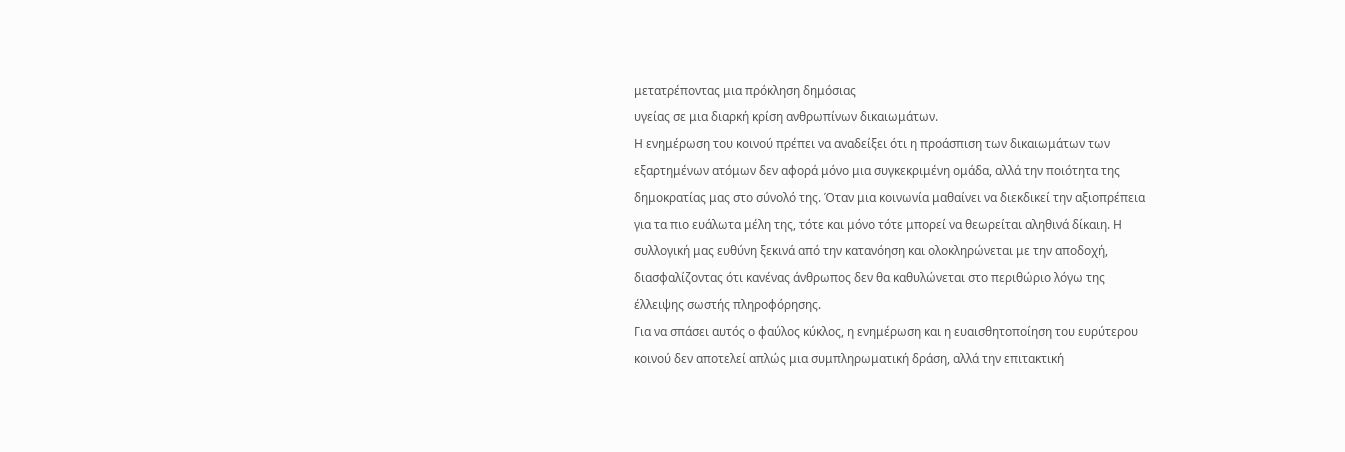μετατρέποντας μια πρόκληση δημόσιας
υγείας σε μια διαρκή κρίση ανθρωπίνων δικαιωμάτων.
Η ενημέρωση του κοινού πρέπει να αναδείξει ότι η προάσπιση των δικαιωμάτων των
εξαρτημένων ατόμων δεν αφορά μόνο μια συγκεκριμένη ομάδα, αλλά την ποιότητα της
δημοκρατίας μας στο σύνολό της. Όταν μια κοινωνία μαθαίνει να διεκδικεί την αξιοπρέπεια
για τα πιο ευάλωτα μέλη της, τότε και μόνο τότε μπορεί να θεωρείται αληθινά δίκαιη. Η
συλλογική μας ευθύνη ξεκινά από την κατανόηση και ολοκληρώνεται με την αποδοχή,
διασφαλίζοντας ότι κανένας άνθρωπος δεν θα καθυλώνεται στο περιθώριο λόγω της
έλλειψης σωστής πληροφόρησης.
Για να σπάσει αυτός ο φαύλος κύκλος, η ενημέρωση και η ευαισθητοποίηση του ευρύτερου
κοινού δεν αποτελεί απλώς μια συμπληρωματική δράση, αλλά την επιτακτική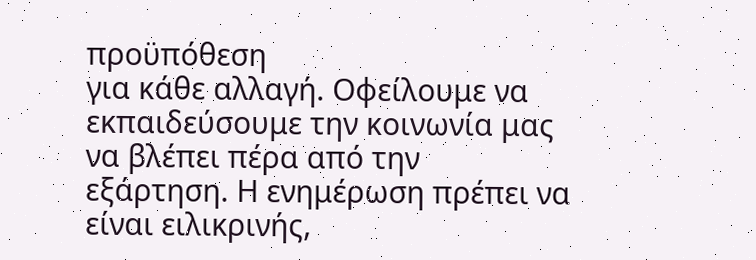προϋπόθεση
για κάθε αλλαγή. Οφείλουμε να εκπαιδεύσουμε την κοινωνία μας να βλέπει πέρα από την
εξάρτηση. Η ενημέρωση πρέπει να είναι ειλικρινής,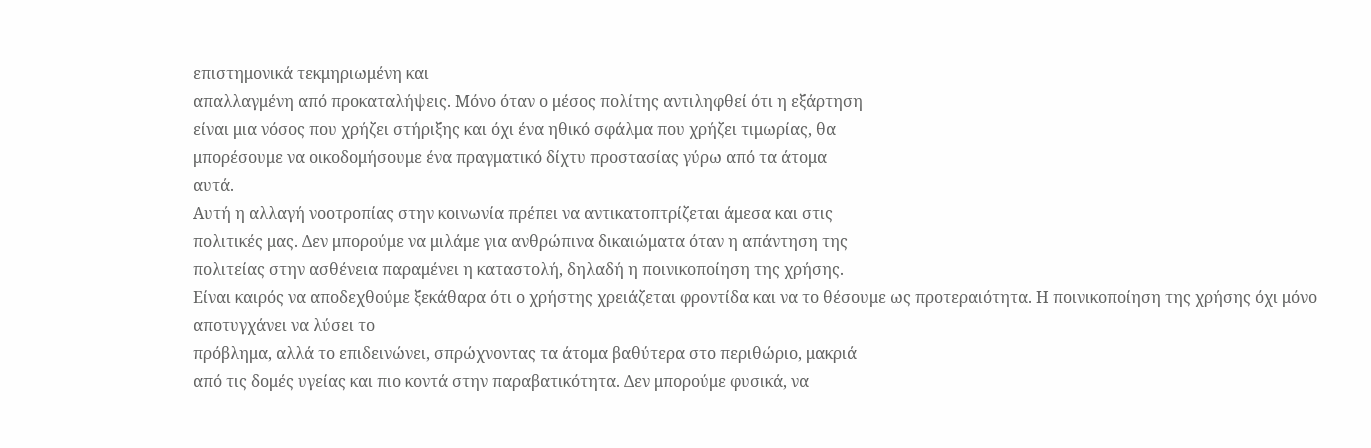επιστημονικά τεκμηριωμένη και
απαλλαγμένη από προκαταλήψεις. Μόνο όταν ο μέσος πολίτης αντιληφθεί ότι η εξάρτηση
είναι μια νόσος που χρήζει στήριξης και όχι ένα ηθικό σφάλμα που χρήζει τιμωρίας, θα
μπορέσουμε να οικοδομήσουμε ένα πραγματικό δίχτυ προστασίας γύρω από τα άτομα
αυτά.
Αυτή η αλλαγή νοοτροπίας στην κοινωνία πρέπει να αντικατοπτρίζεται άμεσα και στις
πολιτικές μας. Δεν μπορούμε να μιλάμε για ανθρώπινα δικαιώματα όταν η απάντηση της
πολιτείας στην ασθένεια παραμένει η καταστολή, δηλαδή η ποινικοποίηση της χρήσης.
Είναι καιρός να αποδεχθούμε ξεκάθαρα ότι ο χρήστης χρειάζεται φροντίδα και να το θέσουμε ως προτεραιότητα. Η ποινικοποίηση της χρήσης όχι μόνο αποτυγχάνει να λύσει το
πρόβλημα, αλλά το επιδεινώνει, σπρώχνοντας τα άτομα βαθύτερα στο περιθώριο, μακριά
από τις δομές υγείας και πιο κοντά στην παραβατικότητα. Δεν μπορούμε φυσικά, να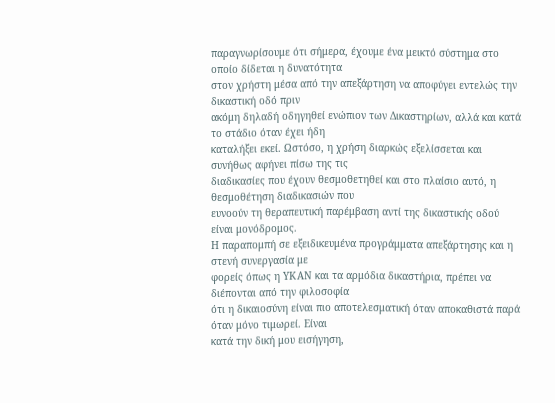παραγνωρίσουμε ότι σήμερα, έχουμε ένα μεικτό σύστημα στο οποίο δίδεται η δυνατότητα
στον χρήστη μέσα από την απεξάρτηση να αποφύγει εντελώς την δικαστική οδό πριν
ακόμη δηλαδή οδηγηθεί ενώπιον των Δικαστηρίων, αλλά και κατά το στάδιο όταν έχει ήδη
καταλήξει εκεί. Ωστόσο, η χρήση διαρκώς εξελίσσεται και συνήθως αφήνει πίσω της τις
διαδικασίες που έχουν θεσμοθετηθεί και στο πλαίσιο αυτό, η θεσμοθέτηση διαδικασιών που
ευνοούν τη θεραπευτική παρέμβαση αντί της δικαστικής οδού είναι μονόδρομος.
Η παραπομπή σε εξειδικευμένα προγράμματα απεξάρτησης και η στενή συνεργασία με
φορείς όπως η ΥΚΑΝ και τα αρμόδια δικαστήρια, πρέπει να διέπονται από την φιλοσοφία
ότι η δικαιοσύνη είναι πιο αποτελεσματική όταν αποκαθιστά παρά όταν μόνο τιμωρεί. Είναι
κατά την δική μου εισήγηση,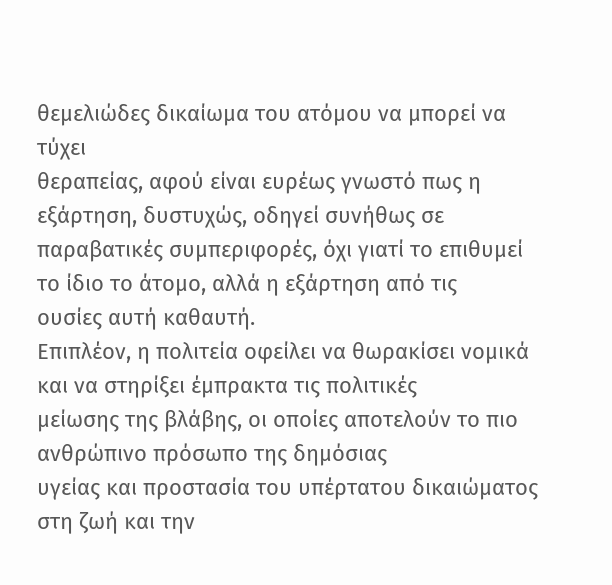θεμελιώδες δικαίωμα του ατόμου να μπορεί να τύχει
θεραπείας, αφού είναι ευρέως γνωστό πως η εξάρτηση, δυστυχώς, οδηγεί συνήθως σε
παραβατικές συμπεριφορές, όχι γιατί το επιθυμεί το ίδιο το άτομο, αλλά η εξάρτηση από τις
ουσίες αυτή καθαυτή.
Επιπλέον, η πολιτεία οφείλει να θωρακίσει νομικά και να στηρίξει έμπρακτα τις πολιτικές
μείωσης της βλάβης, οι οποίες αποτελούν το πιο ανθρώπινο πρόσωπο της δημόσιας
υγείας και προστασία του υπέρτατου δικαιώματος στη ζωή και την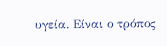υγεία. Είναι ο τρόπος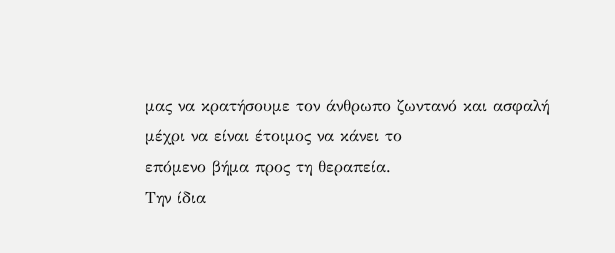μας να κρατήσουμε τον άνθρωπο ζωντανό και ασφαλή μέχρι να είναι έτοιμος να κάνει το
επόμενο βήμα προς τη θεραπεία.
Την ίδια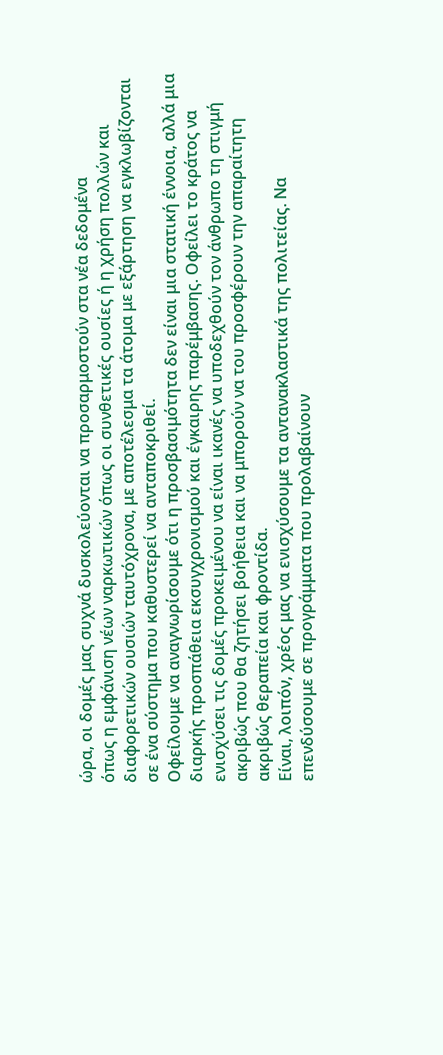ώρα, οι δομές μας συχνά δυσκολεύονται να προσαρμοστούν στα νέα δεδομένα
όπως η εμφάνιση νέων ναρκωτικών όπως οι συνθετικές ουσίες ή η χρήση πολλών και
διαφορετικών ουσιών ταυτόχρονα, με αποτέλεσμα τα άτομα με εξάρτηση να εγκλωβίζονται
σε ένα σύστημα που καθυστερεί να ανταποκριθεί.
Οφείλουμε να αναγνωρίσουμε ότι η προσβασιμότητα δεν είναι μια στατική έννοια, αλλά μια
διαρκής προσπάθεια εκσυγχρονισμού και έγκαιρης παρέμβασης. Οφείλει το κράτος να
ενισχύσει τις δομές προκειμένου να είναι ικανές να υποδεχθούν τον άνθρωπο τη στιγμή
ακριβώς που θα ζητήσει βοήθεια και να μπορούν να του προσφέρουν την απαραίτητη
ακριβώς θεραπεία και φροντίδα.
Είναι, λοιπόν, χρέος μας να ενισχύσουμε τα αντανακλαστικά της πολιτείας. Να
επενδύσουμε σε προγράμματα που προλαβαίνουν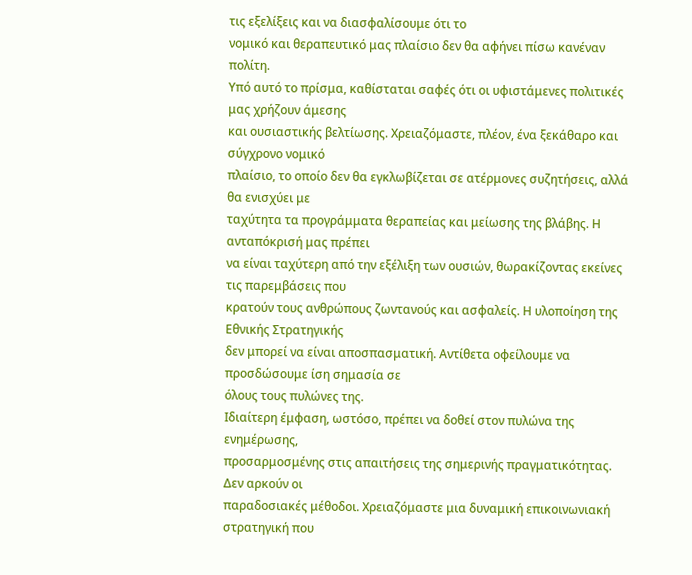τις εξελίξεις και να διασφαλίσουμε ότι το
νομικό και θεραπευτικό μας πλαίσιο δεν θα αφήνει πίσω κανέναν πολίτη.
Υπό αυτό το πρίσμα, καθίσταται σαφές ότι οι υφιστάμενες πολιτικές μας χρήζουν άμεσης
και ουσιαστικής βελτίωσης. Χρειαζόμαστε, πλέον, ένα ξεκάθαρο και σύγχρονο νομικό
πλαίσιο, το οποίο δεν θα εγκλωβίζεται σε ατέρμονες συζητήσεις, αλλά θα ενισχύει με
ταχύτητα τα προγράμματα θεραπείας και μείωσης της βλάβης. Η ανταπόκρισή μας πρέπει
να είναι ταχύτερη από την εξέλιξη των ουσιών, θωρακίζοντας εκείνες τις παρεμβάσεις που
κρατούν τους ανθρώπους ζωντανούς και ασφαλείς. Η υλοποίηση της Εθνικής Στρατηγικής
δεν μπορεί να είναι αποσπασματική. Αντίθετα οφείλουμε να προσδώσουμε ίση σημασία σε
όλους τους πυλώνες της.
Ιδιαίτερη έμφαση, ωστόσο, πρέπει να δοθεί στον πυλώνα της ενημέρωσης,
προσαρμοσμένης στις απαιτήσεις της σημερινής πραγματικότητας. Δεν αρκούν οι
παραδοσιακές μέθοδοι. Χρειαζόμαστε μια δυναμική επικοινωνιακή στρατηγική που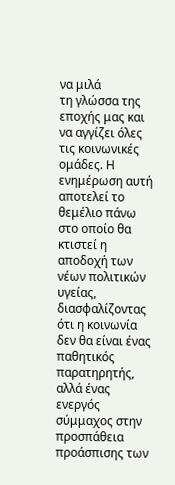να μιλά
τη γλώσσα της εποχής μας και να αγγίζει όλες τις κοινωνικές ομάδες. Η ενημέρωση αυτή
αποτελεί το θεμέλιο πάνω στο οποίο θα κτιστεί η αποδοχή των νέων πολιτικών υγείας,
διασφαλίζοντας ότι η κοινωνία δεν θα είναι ένας παθητικός παρατηρητής, αλλά ένας
ενεργός σύμμαχος στην προσπάθεια προάσπισης των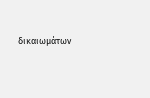δικαιωμάτων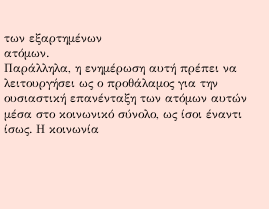των εξαρτημένων
ατόμων.
Παράλληλα, η ενημέρωση αυτή πρέπει να λειτουργήσει ως ο προθάλαμος για την
ουσιαστική επανένταξη των ατόμων αυτών μέσα στο κοινωνικό σύνολο, ως ίσοι έναντι
ίσως. Η κοινωνία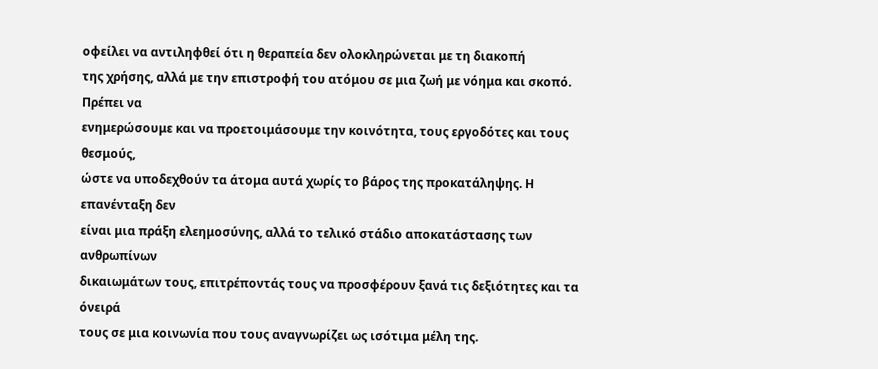οφείλει να αντιληφθεί ότι η θεραπεία δεν ολοκληρώνεται με τη διακοπή
της χρήσης, αλλά με την επιστροφή του ατόμου σε μια ζωή με νόημα και σκοπό. Πρέπει να
ενημερώσουμε και να προετοιμάσουμε την κοινότητα, τους εργοδότες και τους θεσμούς,
ώστε να υποδεχθούν τα άτομα αυτά χωρίς το βάρος της προκατάληψης. Η επανένταξη δεν
είναι μια πράξη ελεημοσύνης, αλλά το τελικό στάδιο αποκατάστασης των ανθρωπίνων
δικαιωμάτων τους, επιτρέποντάς τους να προσφέρουν ξανά τις δεξιότητες και τα όνειρά
τους σε μια κοινωνία που τους αναγνωρίζει ως ισότιμα μέλη της.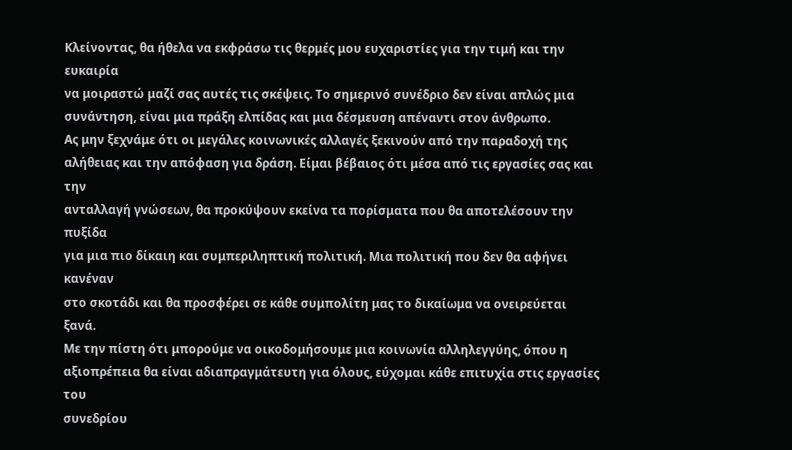Κλείνοντας, θα ήθελα να εκφράσω τις θερμές μου ευχαριστίες για την τιμή και την ευκαιρία
να μοιραστώ μαζί σας αυτές τις σκέψεις. Το σημερινό συνέδριο δεν είναι απλώς μια
συνάντηση, είναι μια πράξη ελπίδας και μια δέσμευση απέναντι στον άνθρωπο.
Ας μην ξεχνάμε ότι οι μεγάλες κοινωνικές αλλαγές ξεκινούν από την παραδοχή της
αλήθειας και την απόφαση για δράση. Είμαι βέβαιος ότι μέσα από τις εργασίες σας και την
ανταλλαγή γνώσεων, θα προκύψουν εκείνα τα πορίσματα που θα αποτελέσουν την πυξίδα
για μια πιο δίκαιη και συμπεριληπτική πολιτική. Μια πολιτική που δεν θα αφήνει κανέναν
στο σκοτάδι και θα προσφέρει σε κάθε συμπολίτη μας το δικαίωμα να ονειρεύεται ξανά.
Με την πίστη ότι μπορούμε να οικοδομήσουμε μια κοινωνία αλληλεγγύης, όπου η
αξιοπρέπεια θα είναι αδιαπραγμάτευτη για όλους, εύχομαι κάθε επιτυχία στις εργασίες του
συνεδρίου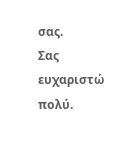σας.
Σας ευχαριστώ πολύ.